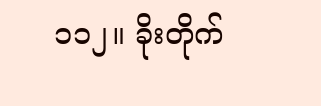၁၁၂။ ခိုးတိုက်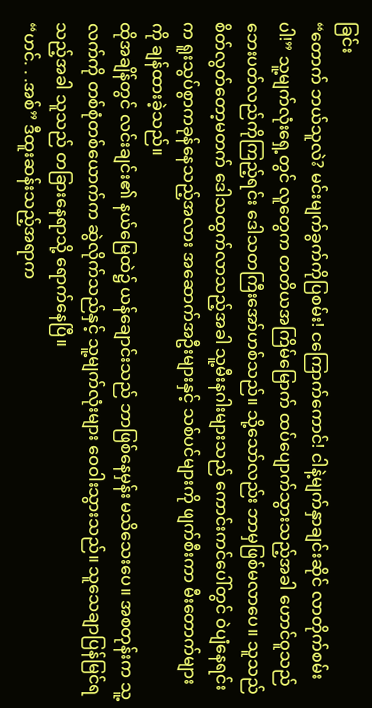ခြင်း
“တောက် ဘယ်သူလဲ? မင်းမျက်ခွက်ကိုပြစမ်း! ငကြောက်ကောင်! ငါနဲ့မျက်နှာချင်းဆိုင် လာတိုက်စမ်းပါ!” သူ့မျက်လုံးရှေ့တွင် လူတွေက တတိယအကြိမ်မြောက် ထပ်ပျောက်သွားသည့်အခါ ဟောင်ဝူသည် ဘေးပတ်လည်ကိုကြည့်ရင်း ဒေါသတကြီးအော်ဟစ်သည်။ သို့သော်လည်း ဘာမှဖြစ်မလာပေ။ သူသည် စိတ်လွတ်တော့မတက် ဒေါသထွက်လာသည့်အခါ သူ့မီးနဂါးများသည် ကောင်းကင်ပေါ်တွင် ဝဲပျံနေရင်းက ရူးသွပ်စွာကခုန်နေသည့်အလား အဆောက်အဦးများနှင့် သစ်ပင်များကို ဖျက်စီးကာ မီးတောက်များကို ချန်ထားခဲ့သည်။
ထိုအချိန်တွင် လင်းချင်း၏ နယ်မြေထဲ၌ ယန်ချောင်းသည် ဘာဖြစ်နေမှန်း မသိသေးပေ။ အစတုန်းက သူ့လက်ကို တစ်စုံတစ်ယောက်က ဆွဲလိုက်သည်နှင့် သူ့မျက်လုံးများ ဝေဝါးသွားသည်။ သူသေချာပြန်မြင်ရသည့်အခါ သူသည် တခြားနေရာသို့ ရောက်နေပြီ။
“ဟင်. . .အစ်” ဒီထူးဆန်းသည့်အရာက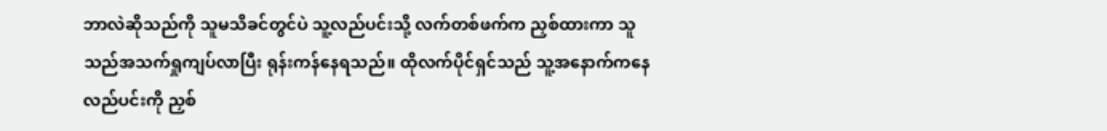ဘာလဲဆိုသည်ကို သူမသိခင်တွင်ပဲ သူ့လည်ပင်းသို့ လက်တစ်ဖက်က ညှစ်ထားကာ သူသည်အသက်ရှုကျပ်လာပြီး ရုန်းကန်နေရသည်။ ထိုလက်ပိုင်ရှင်သည် သူ့အနောက်ကနေ လည်ပင်းကို ညှစ်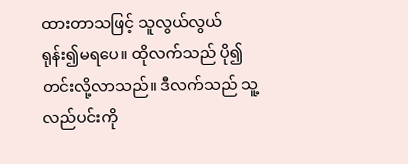ထားတာသဖြင့် သူလွယ်လွယ်ရုန်း၍မရပေ။ ထိုလက်သည် ပို၍တင်းလို့လာသည်။ ဒီလက်သည် သူ့လည်ပင်းကို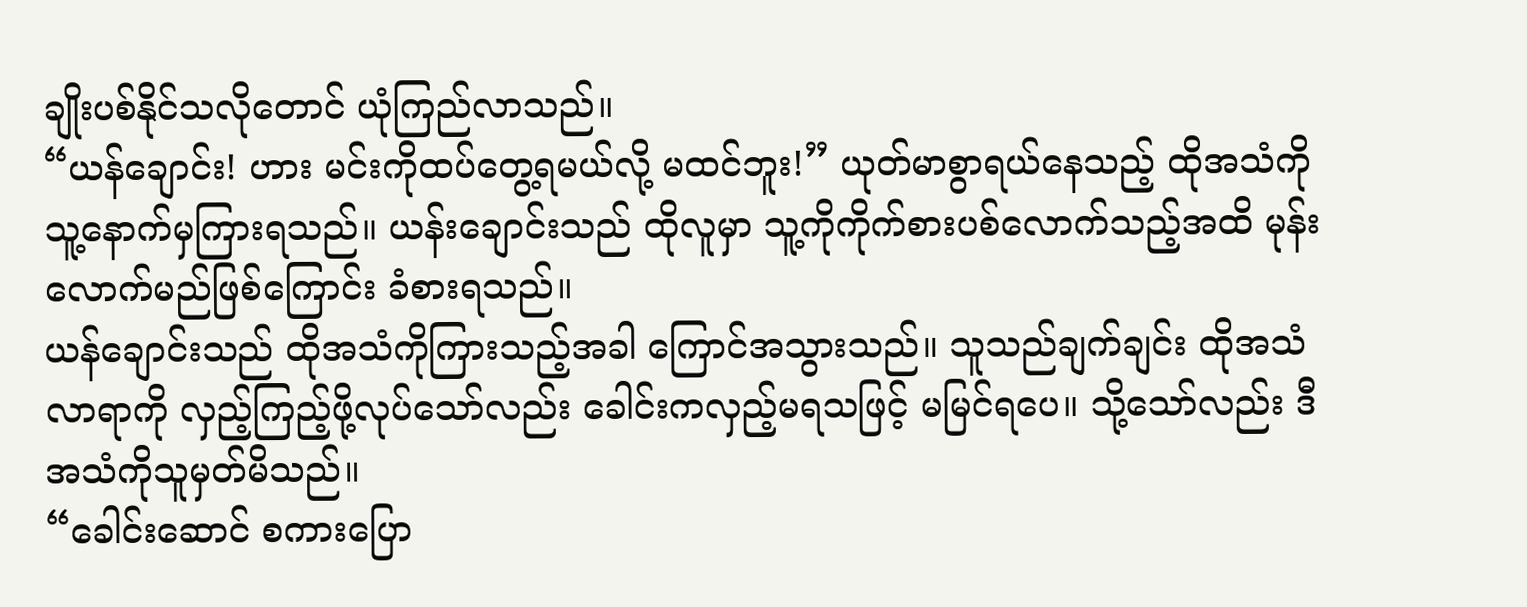ချိုးပစ်နိုင်သလိုတောင် ယုံကြည်လာသည်။
“ယန်ချောင်း! ဟား မင်းကိုထပ်တွေ့ရမယ်လို့ မထင်ဘူး!” ယုတ်မာစွာရယ်နေသည့် ထိုအသံကို သူ့နောက်မှကြားရသည်။ ယန်းချောင်းသည် ထိုလူမှာ သူ့ကိုကိုက်စားပစ်လောက်သည့်အထိ မုန်းလောက်မည်ဖြစ်ကြောင်း ခံစားရသည်။
ယန်ချောင်းသည် ထိုအသံကိုကြားသည့်အခါ ကြောင်အသွားသည်။ သူသည်ချက်ချင်း ထိုအသံလာရာကို လှည့်ကြည့်ဖို့လုပ်သော်လည်း ခေါင်းကလှည့်မရသဖြင့် မမြင်ရပေ။ သို့သော်လည်း ဒီအသံကိုသူမှတ်မိသည်။
“ခေါင်းဆောင် စကားပြော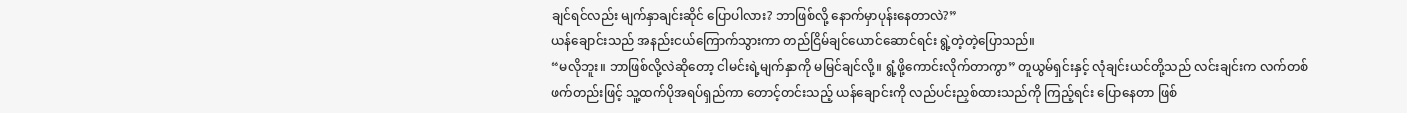ချင်ရင်လည်း မျက်နှာချင်းဆိုင် ပြောပါလား? ဘာဖြစ်လို့ နောက်မှာပုန်းနေတာလဲ?”
ယန်ချောင်းသည် အနည်းငယ်ကြောက်သွားကာ တည်ငြိမ်ချင်ယောင်ဆောင်ရင်း ရွဲ့တဲ့တဲ့ပြောသည်။
“မလိုဘူး။ ဘာဖြစ်လို့လဲဆိုတော့ ငါမင်းရဲ့မျက်နှာကို မမြင်ချင်လို့။ ရွံ့ဖို့ကောင်းလိုက်တာကွာ” တူယွမ်ရှင်းနှင့် လုံချင်းယင်တို့သည် လင်းချင်းက လက်တစ်ဖက်တည်းဖြင့် သူ့ထက်ပိုအရပ်ရှည်ကာ တောင့်တင်းသည့် ယန်ချောင်းကို လည်ပင်းညှစ်ထားသည်ကို ကြည့်ရင်း ပြောနေတာ ဖြစ်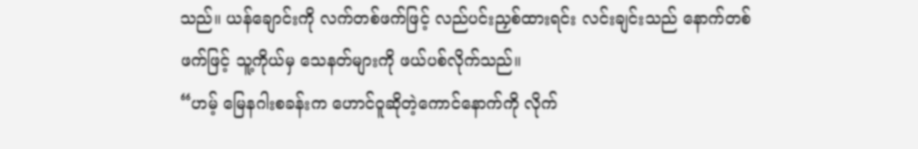သည်။ ယန်ချောင်းကို လက်တစ်ဖက်ဖြင့် လည်ပင်းညှစ်ထားရင်း လင်းချင်းသည် နောက်တစ်ဖက်ဖြင့် သူ့ကိုယ်မှ သေနတ်များကို ဖယ်ပစ်လိုက်သည်။
“ဟမ့် မြေနဂါးစခန်းက ဟောင်ဝူဆိုတဲ့ကောင်နောက်ကို လိုက်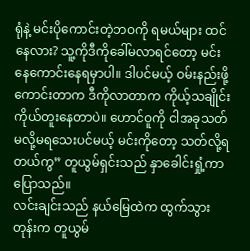ရုံနဲ့ မင်းပိုကောင်းတဲ့ဘဝကို ရမယ်များ ထင်နေလား? သူ့ကိုဒီကိုခေါ်မလာရင်တော့ မင်းနေကောင်းနေရမှာပါ။ ဒါပင်မယ့် ဝမ်းနည်းဖို့ကောင်းတာက ဒီကိုလာတာက ကိုယ့်သချိုင်းကိုယ်တူးနေတာပဲ။ ဟောင်ဝူကို ငါအခုသတ်မလို့မရသေးပင်မယ့် မင်းကိုတော့ သတ်လို့ရတယ်ကွ” တူယွမ်ရှင်းသည် နှာခေါင်းရှုံ့ကာ ပြောသည်။
လင်းချင်းသည် နယ်မြေထဲက ထွက်သွားတုန်းက တူယွမ်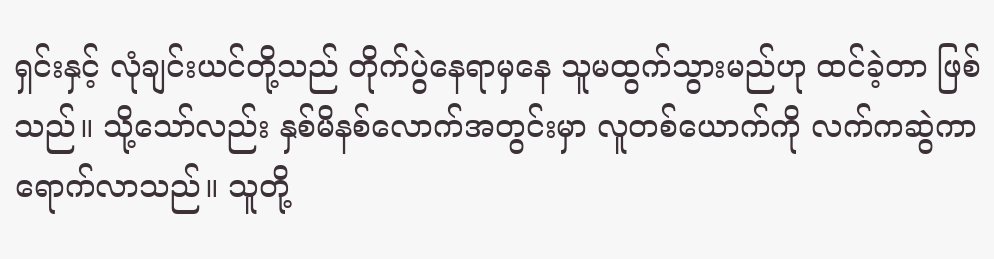ရှင်းနှင့် လုံချင်းယင်တို့သည် တိုက်ပွဲနေရာမှနေ သူမထွက်သွားမည်ဟု ထင်ခဲ့တာ ဖြစ်သည်။ သို့သော်လည်း နှစ်မိနစ်လောက်အတွင်းမှာ လူတစ်ယောက်ကို လက်ကဆွဲကာ ရောက်လာသည်။ သူတို့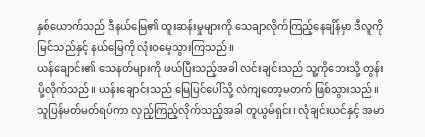နှစ်ယောက်သည် ဒီနယ်မြေ၏ ထူးဆန်းမှုများကို သေချာလိုက်ကြည့်နေချိန်မှာ ဒီလူကို မြင်သည်နှင့် နယ်မြေကို လုံးဝမေ့သွားကြသည်။
ယန်ချောင်း၏ သေနတ်များကို ဖယ်ပြီးသည့်အခါ လင်းချင်းသည် သူ့ကိုဘေးသို့ တွန်းပို့လိုက်သည်။ ယန်းချောင်းသည် မြေပြင်ပေါ်သို့ လဲကျတော့မတက် ဖြစ်သွားသည်။ သူပြန်မတ်မတ်ရပ်ကာ လှည့်ကြည့်လိုက်သည့်အခါ တူယွမ်ရှင်း၊ လုံချင်းယင်နှင့် အမာ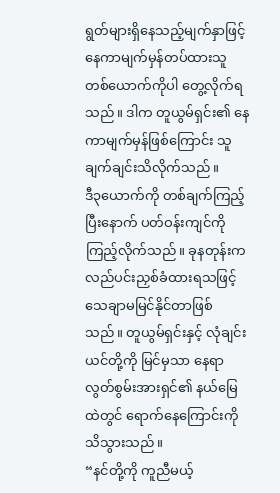ရွတ်များရှိနေသည့်မျက်နှာဖြင့် နေကာမျက်မှန်တပ်ထားသူ တစ်ယောက်ကိုပါ တွေ့လိုက်ရသည်။ ဒါက တူယွမ်ရှင်း၏ နေကာမျက်မှန်ဖြစ်ကြောင်း သူချက်ချင်းသိလိုက်သည်။
ဒီ၃ယောက်ကို တစ်ချက်ကြည့်ပြီးနောက် ပတ်ဝန်းကျင်ကို ကြည့်လိုက်သည်။ ခုနတုန်းက လည်ပင်းညှစ်ခံထားရသဖြင့် သေချာမမြင်နိုင်တာဖြစ်သည်။ တူယွမ်ရှင်းနှင့် လုံချင်းယင်တို့ကို မြင်မှသာ နေရာလွတ်စွမ်းအားရှင်၏ နယ်မြေထဲတွင် ရောက်နေကြောင်းကို သိသွားသည်။
“နင်တို့ကို ကူညီမယ့်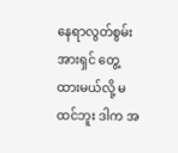နေရာလွတ်စွမ်းအားရှင် တွေ့ထားမယ်လို့ မထင်ဘူး ဒါက အ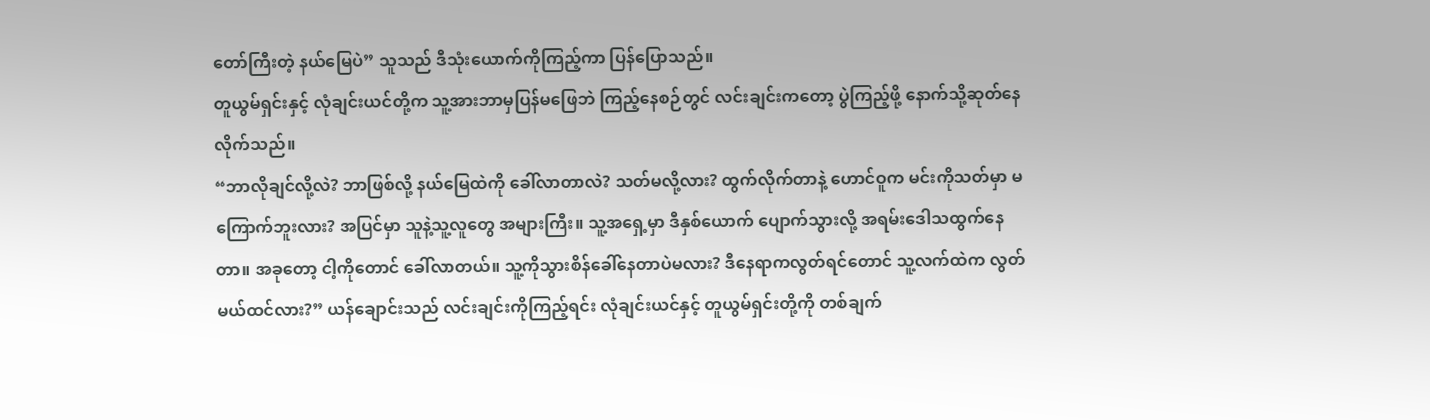တော်ကြီးတဲ့ နယ်မြေပဲ” သူသည် ဒီသုံးယောက်ကိုကြည့်ကာ ပြန်ပြောသည်။
တူယွမ်ရှင်းနှင့် လုံချင်းယင်တို့က သူ့အားဘာမှပြန်မဖြေဘဲ ကြည့်နေစဉ်တွင် လင်းချင်းကတော့ ပွဲကြည့်ဖို့ နောက်သို့ဆုတ်နေလိုက်သည်။
“ဘာလိုချင်လို့လဲ? ဘာဖြစ်လို့ နယ်မြေထဲကို ခေါ်လာတာလဲ? သတ်မလို့လား? ထွက်လိုက်တာနဲ့ ဟောင်ဝူက မင်းကိုသတ်မှာ မကြောက်ဘူးလား? အပြင်မှာ သူနဲ့သူ့လူတွေ အများကြီး။ သူ့အရှေ့မှာ ဒီနှစ်ယောက် ပျောက်သွားလို့ အရမ်းဒေါသထွက်နေတာ။ အခုတော့ ငါ့ကိုတောင် ခေါ်လာတယ်။ သူ့ကိုသွားစိန်ခေါ်နေတာပဲမလား? ဒီနေရာကလွတ်ရင်တောင် သူ့လက်ထဲက လွတ်မယ်ထင်လား?” ယန်ချောင်းသည် လင်းချင်းကိုကြည့်ရင်း လုံချင်းယင်နှင့် တူယွမ်ရှင်းတို့ကို တစ်ချက်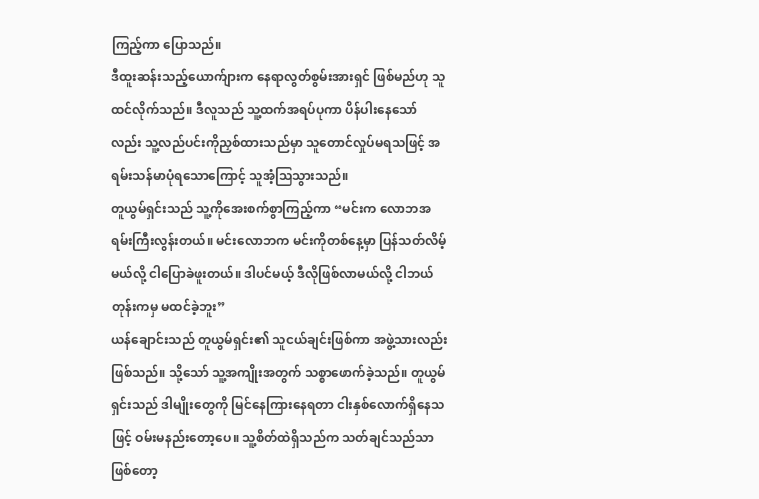ကြည့်ကာ ပြောသည်။
ဒီထူးဆန်းသည့်ယောက်ျားက နေရာလွတ်စွမ်းအားရှင် ဖြစ်မည်ဟု သူထင်လိုက်သည်။ ဒီလူသည် သူ့ထက်အရပ်ပုကာ ပိန်ပါးနေသော်လည်း သူ့လည်ပင်းကိုညှစ်ထားသည်မှာ သူတောင်လှုပ်မရသဖြင့် အရမ်းသန်မာပုံရသောကြောင့် သူအံ့သြသွားသည်။
တူယွမ်ရှင်းသည် သူ့ကိုအေးစက်စွာကြည့်ကာ “မင်းက လောဘအရမ်းကြီးလွန်းတယ်။ မင်းလောဘက မင်းကိုတစ်နေ့မှာ ပြန်သတ်လိမ့်မယ်လို့ ငါပြောခဲဖူးတယ်။ ဒါပင်မယ့် ဒီလိုဖြစ်လာမယ်လို့ ငါဘယ်တုန်းကမှ မထင်ခဲ့ဘူး”
ယန်ချောင်းသည် တူယွမ်ရှင်း၏ သူငယ်ချင်းဖြစ်ကာ အဖွဲ့သားလည်းဖြစ်သည်။ သို့သော် သူ့အကျိုးအတွက် သစ္စာဖောက်ခဲ့သည်။ တူယွမ်ရှင်းသည် ဒါမျိုးတွေကို မြင်နေကြားနေရတာ ငါးနှစ်လောက်ရှိနေသဖြင့် ဝမ်းမနည်းတော့ပေ။ သူ့စိတ်ထဲရှိသည်က သတ်ချင်သည်သာ ဖြစ်တော့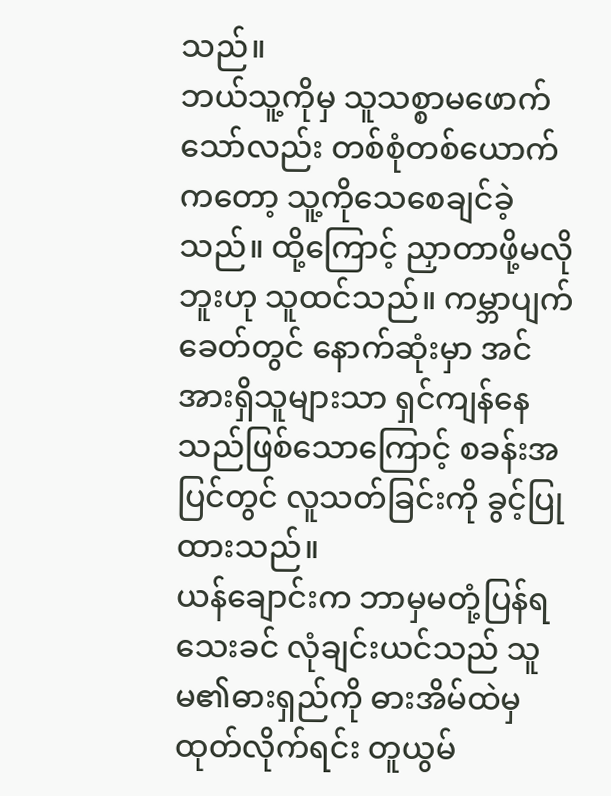သည်။
ဘယ်သူ့ကိုမှ သူသစ္စာမဖောက်သော်လည်း တစ်စုံတစ်ယောက်ကတော့ သူ့ကိုသေစေချင်ခဲ့သည်။ ထို့ကြောင့် ညှာတာဖို့မလိုဘူးဟု သူထင်သည်။ ကမ္ဘာပျက်ခေတ်တွင် နောက်ဆုံးမှာ အင်အားရှိသူများသာ ရှင်ကျန်နေသည်ဖြစ်သောကြောင့် စခန်းအပြင်တွင် လူသတ်ခြင်းကို ခွင့်ပြုထားသည်။
ယန်ချောင်းက ဘာမှမတုံ့ပြန်ရသေးခင် လုံချင်းယင်သည် သူမ၏ဓားရှည်ကို ဓားအိမ်ထဲမှ ထုတ်လိုက်ရင်း တူယွမ်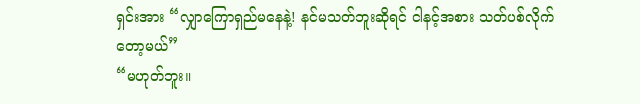ရှင်းအား “လျှာကြောရှည်မနေနဲ့! နင်မသတ်ဘူးဆိုရင် ငါနင့်အစား သတ်ပစ်လိုက်တော့မယ်”
“မဟုတ်ဘူး။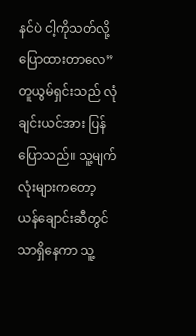နင်ပဲ ငါ့ကိုသတ်လို့ပြောထားတာလေ” တူယွမ်ရှင်းသည် လုံချင်းယင်အား ပြန်ပြောသည်။ သူ့မျက်လုံးများကတော့ ယန်ချောင်းဆီတွင်သာရှိနေကာ သူ့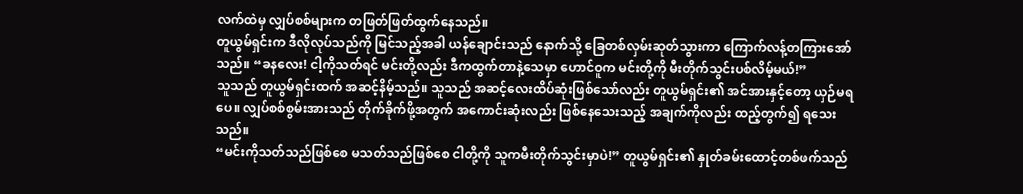လက်ထဲမှ လျှပ်စစ်များက တဖြတ်ဖြတ်ထွက်နေသည်။
တူယွမ်ရှင်းက ဒီလိုလုပ်သည်ကို မြင်သည့်အခါ ယန်ချောင်းသည် နောက်သို့ ခြေတစ်လှမ်းဆုတ်သွားကာ ကြောက်လန့်တကြားအော်သည်။ “ခနလေး! ငါ့ကိုသတ်ရင် မင်းတို့လည်း ဒီကထွက်တာနဲ့သေမှာ ဟောင်ဝူက မင်းတို့ကို မီးတိုက်သွင်းပစ်လိမ့်မယ်!”
သူသည် တူယွမ်ရှင်းထက် အဆင့်နိမ့်သည်။ သူသည် အဆင့်လေးထိပ်ဆုံးဖြစ်သော်လည်း တူယွမ်ရှင်း၏ အင်အားနှင့်တော့ ယှဉ်မရပေ။ လျှပ်စစ်စွမ်းအားသည် တိုက်ခိုက်ဖို့အတွက် အကောင်းဆုံးလည်း ဖြစ်နေသေးသည့် အချက်ကိုလည်း ထည့်တွက်၍ ရသေးသည်။
“မင်းကိုသတ်သည်ဖြစ်စေ မသတ်သည်ဖြစ်စေ ငါတို့ကို သူကမီးတိုက်သွင်းမှာပဲ!” တူယွမ်ရှင်း၏ နှုတ်ခမ်းထောင့်တစ်ဖက်သည်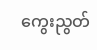ကွေးညွတ်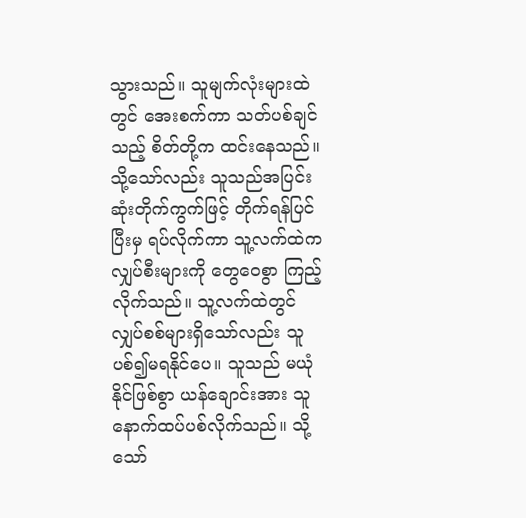သွားသည်။ သူမျက်လုံးများထဲတွင် အေးစက်ကာ သတ်ပစ်ချင်သည့် စိတ်တို့က ထင်းနေသည်။
သို့သော်လည်း သူသည်အပြင်းဆုံးတိုက်ကွက်ဖြင့် တိုက်ရန်ပြင်ပြီးမှ ရပ်လိုက်ကာ သူ့လက်ထဲက လျှပ်စီးများကို တွေဝေစွာ ကြည့်လိုက်သည်။ သူ့လက်ထဲတွင် လျှပ်စစ်များရှိသော်လည်း သူပစ်၍မရနိုင်ပေ။ သူသည် မယုံနိုင်ဖြစ်စွာ ယန်ချောင်းအား သူနောက်ထပ်ပစ်လိုက်သည်။ သို့သော်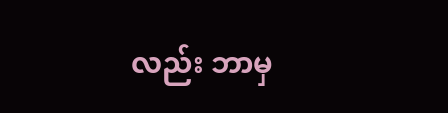လည်း ဘာမှ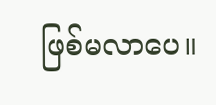ဖြစ်မလာပေ။